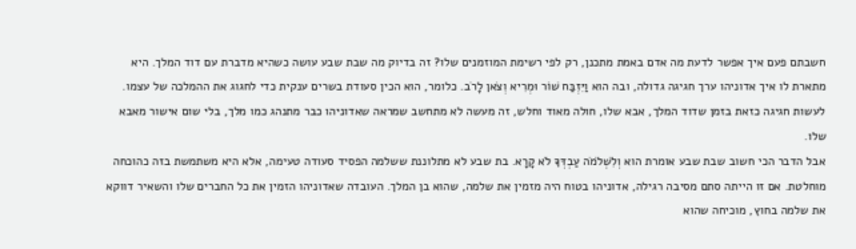חשבתם פעם איך אפשר לדעת מה אדם באמת מתכנן, רק לפי רשימת המוזמנים שלו? זה בדיוק מה שבת שבע עושה כשהיא מדברת עם דוד המלך. היא מתארת לו איך אדוניהו ערך חגיגה גדולה, ובה הוא וַיִּזְבַּח שׁוֹר וּמְרִיא וְצֹאן לָרֹב. כלומר, הוא הכין סעודת בשרים ענקית כדי לחגוג את ההמלכה של עצמו. לעשות חגיגה כזאת בזמן שדוד המלך, אבא שלו, חולה מאוד וחלש, זה מעשה לא מתחשב שמראה שאדוניהו כבר מתנהג כמו מלך, בלי שום אישור מאבא שלו.
אבל הדבר הכי חשוב שבת שבע אומרת הוא וְלִשְׁלֹמֹה עַבְדְּךָ לֹא קָרָא. בת שבע לא מתלוננת ששלמה הפסיד סעודה טעימה, אלא היא משתמשת בזה כהוכחה מוחלטת. אם זו הייתה סתם מסיבה רגילה, אדוניהו בטוח היה מזמין את שלמה, שהוא בן המלך. העובדה שאדוניהו הזמין את כל החברים שלו והשאיר דווקא את שלמה בחוץ, מוכיחה שהוא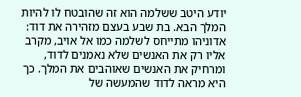יודע היטב ששלמה הוא זה שהובטח לו להיות המלך הבא. בת שבע בעצם מזהירה את דוד: אדוניהו מתייחס לשלמה כמו אל אויב, מקרב אליו רק את האנשים שלא נאמנים לדוד, ומרחיק את האנשים שאוהבים את המלך. כך היא מראה לדוד שהמעשה של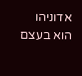אדוניהו הוא בעצם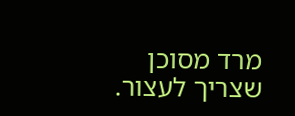מרד מסוכן שצריך לעצור.